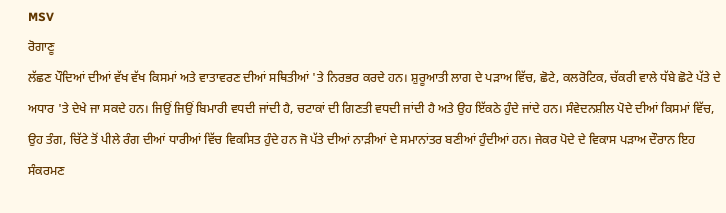MSV
ਰੋਗਾਣੂ
ਲੱਛਣ ਪੌਦਿਆਂ ਦੀਆਂ ਵੱਖ ਵੱਖ ਕਿਸਮਾਂ ਅਤੇ ਵਾਤਾਵਰਣ ਦੀਆਂ ਸਥਿਤੀਆਂ 'ਤੇ ਨਿਰਭਰ ਕਰਦੇ ਹਨ। ਸ਼ੁਰੂਆਤੀ ਲਾਗ ਦੇ ਪੜਾਅ ਵਿੱਚ, ਛੋਟੇ, ਕਲਰੋਟਿਕ, ਚੱਕਰੀ ਵਾਲੇ ਧੱਬੇ ਛੋਟੇ ਪੱਤੇ ਦੇ ਅਧਾਰ 'ਤੇ ਦੇਖੇ ਜਾ ਸਕਦੇ ਹਨ। ਜਿਉਂ ਜਿਉਂ ਬਿਮਾਰੀ ਵਧਦੀ ਜਾਂਦੀ ਹੈ, ਚਟਾਕਾਂ ਦੀ ਗਿਣਤੀ ਵਧਦੀ ਜਾਂਦੀ ਹੈ ਅਤੇ ਉਹ ਇੱਕਠੇ ਹੁੰਦੇ ਜਾਂਦੇ ਹਨ। ਸੰਵੇਦਨਸ਼ੀਲ ਪੋਦੇ ਦੀਆਂ ਕਿਸਮਾਂ ਵਿੱਚ, ਉਹ ਤੰਗ, ਚਿੱਟੇ ਤੋਂ ਪੀਲੇ ਰੰਗ ਦੀਆਂ ਧਾਰੀਆਂ ਵਿੱਚ ਵਿਕਸਿਤ ਹੁੰਦੇ ਹਨ ਜੋ ਪੱਤੇ ਦੀਆਂ ਨਾੜੀਆਂ ਦੇ ਸਮਾਨਾਂਤਰ ਬਣੀਆਂ ਹੁੰਦੀਆਂ ਹਨ। ਜੇਕਰ ਪੋਦੇ ਦੇ ਵਿਕਾਸ ਪੜਾਅ ਦੌਰਾਨ ਇਹ ਸੰਕਰਮਣ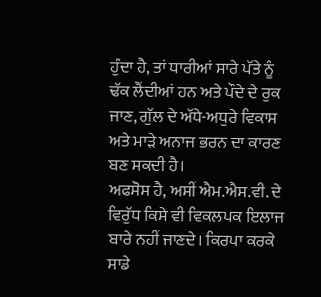ਹੁੰਦਾ ਹੈ, ਤਾਂ ਧਾਰੀਆਂ ਸਾਰੇ ਪੱਤੇ ਨੂੰ ਢੱਕ ਲੈਂਦੀਆਂ ਹਨ ਅਤੇ ਪੌਦੇ ਦੇ ਰੁਕ ਜਾਣ, ਗੁੱਲ ਦੇ ਅੱਧੇ-ਅਧੁਰੇ ਵਿਕਾਸ ਅਤੇ ਮਾੜੇ ਅਨਾਜ ਭਰਨ ਦਾ ਕਾਰਣ ਬਣ ਸਕਦੀ ਹੈ।
ਅਫਸੋਸ ਹੈ, ਅਸੀਂ ਐਮ.ਐਸ.ਵੀ. ਦੇ ਵਿਰੁੱਧ ਕਿਸੇ ਵੀ ਵਿਕਲਪਕ ਇਲਾਜ ਬਾਰੇ ਨਹੀਂ ਜਾਣਦੇ। ਕਿਰਪਾ ਕਰਕੇ ਸਾਡੇ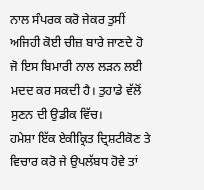ਨਾਲ ਸੰਪਰਕ ਕਰੋ ਜੇਕਰ ਤੁਸੀਂ ਅਜਿਹੀ ਕੋਈ ਚੀਜ਼ ਬਾਰੇ ਜਾਣਦੇ ਹੋ ਜੋ ਇਸ ਬਿਮਾਰੀ ਨਾਲ ਲੜਨ ਲਈ ਮਦਦ ਕਰ ਸਕਦੀ ਹੈ। ਤੁਹਾਡੇ ਵੱਲੋਂ ਸੁਣਨ ਦੀ ਉਡੀਕ ਵਿੱਚ।
ਹਮੇਸ਼ਾ ਇੱਕ ਏਕੀਕ੍ਰਿਤ ਦ੍ਰਿਸ਼ਟੀਕੋਣ ਤੇ ਵਿਚਾਰ ਕਰੋ ਜੇ ਉਪਲੱਬਧ ਹੋਵੇ ਤਾਂ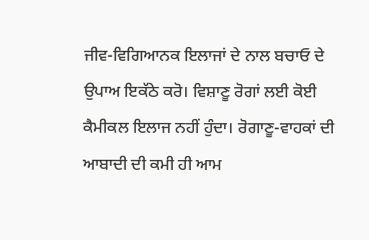ਜੀਵ-ਵਿਗਿਆਨਕ ਇਲਾਜਾਂ ਦੇ ਨਾਲ ਬਚਾਓ ਦੇ ਉਪਾਅ ਇਕੱਠੇ ਕਰੋ। ਵਿਸ਼ਾਣੂ ਰੋਗਾਂ ਲਈ ਕੋਈ ਕੈਮੀਕਲ ਇਲਾਜ ਨਹੀਂ ਹੁੰਦਾ। ਰੋਗਾਣੂ-ਵਾਹਕਾਂ ਦੀ ਆਬਾਦੀ ਦੀ ਕਮੀ ਹੀ ਆਮ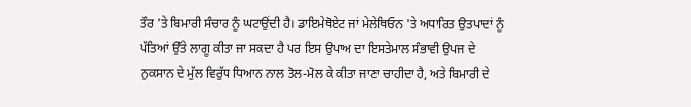ਤੌਰ 'ਤੇ ਬਿਮਾਰੀ ਸੰਚਾਰ ਨੂੰ ਘਟਾਉਂਦੀ ਹੈ। ਡਾਇਮੇਥੋਏਟ ਜਾਂ ਮੇਲੇਥਿਓਨ 'ਤੇ ਅਧਾਰਿਤ ਉਤਪਾਦਾਂ ਨੂੰ ਪੱਤਿਆਂ ਉੱਤੇ ਲਾਗੂ ਕੀਤਾ ਜਾ ਸਕਦਾ ਹੈ ਪਰ ਇਸ ਉਪਾਅ ਦਾ ਇਸਤੇਮਾਲ ਸੰਭਾਵੀ ਉਪਜ ਦੇ ਨੁਕਸਾਨ ਦੇ ਮੁੱਲ ਵਿਰੁੱਧ ਧਿਆਨ ਨਾਲ ਤੋਲ-ਮੋਲ ਕੇ ਕੀਤਾ ਜਾਣਾ ਚਾਹੀਦਾ ਹੈ, ਅਤੇ ਬਿਮਾਰੀ ਦੇ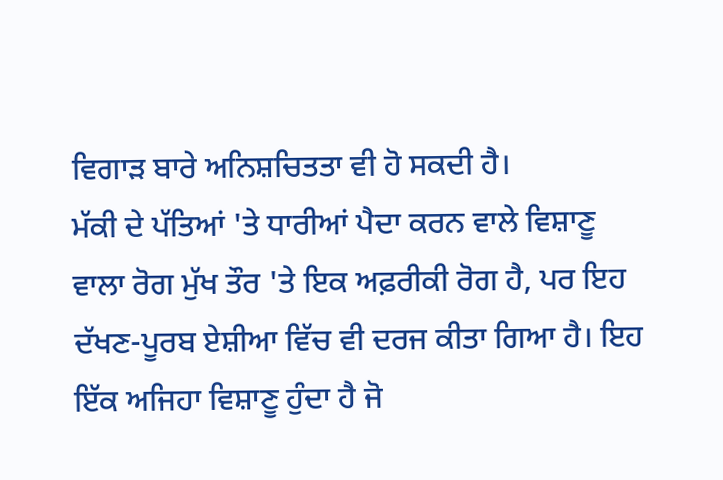ਵਿਗਾੜ ਬਾਰੇ ਅਨਿਸ਼ਚਿਤਤਾ ਵੀ ਹੋ ਸਕਦੀ ਹੈ।
ਮੱਕੀ ਦੇ ਪੱਤਿਆਂ 'ਤੇ ਧਾਰੀਆਂ ਪੈਦਾ ਕਰਨ ਵਾਲੇ ਵਿਸ਼ਾਣੂ ਵਾਲਾ ਰੋਗ ਮੁੱਖ ਤੌਰ 'ਤੇ ਇਕ ਅਫ਼ਰੀਕੀ ਰੋਗ ਹੈ, ਪਰ ਇਹ ਦੱਖਣ-ਪੂਰਬ ਏਸ਼ੀਆ ਵਿੱਚ ਵੀ ਦਰਜ ਕੀਤਾ ਗਿਆ ਹੈ। ਇਹ ਇੱਕ ਅਜਿਹਾ ਵਿਸ਼ਾਣੂ ਹੁੰਦਾ ਹੈ ਜੋ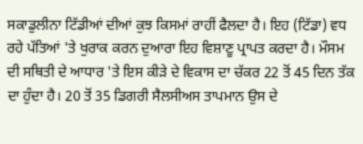ਸਕਾਡੁਲੀਨਾ ਟਿੱਡੀਆਂ ਦੀਆਂ ਕੁਝ ਕਿਸਮਾਂ ਰਾਹੀਂ ਫੈਲਦਾ ਹੈ। ਇਹ (ਟਿੱਡਾ) ਵਧ ਰਹੇ ਪੱਤਿਆਂ 'ਤੇ ਖੁਰਾਕ ਕਰਨ ਦੁਆਰਾ ਇਹ ਵਿਸ਼ਾਣੂ ਪ੍ਰਾਪਤ ਕਰਦਾ ਹੈ। ਮੌਸਮ ਦੀ ਸਥਿਤੀ ਦੇ ਆਧਾਰ 'ਤੇ ਇਸ ਕੀੜੇ ਦੇ ਵਿਕਾਸ ਦਾ ਚੱਕਰ 22 ਤੋਂ 45 ਦਿਨ ਤੱਕ ਦਾ ਹੁੰਦਾ ਹੈ। 20 ਤੋਂ 35 ਡਿਗਰੀ ਸੈਲਸੀਅਸ ਤਾਪਮਾਨ ਉਸ ਦੇ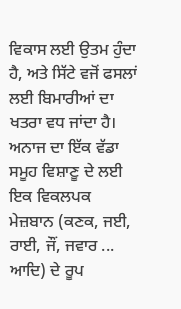ਵਿਕਾਸ ਲਈ ਉਤਮ ਹੁੰਦਾ ਹੈ, ਅਤੇ ਸਿੱਟੇ ਵਜੋਂ ਫਸਲਾਂ ਲਈ ਬਿਮਾਰੀਆਂ ਦਾ ਖਤਰਾ ਵਧ ਜਾਂਦਾ ਹੈ। ਅਨਾਜ ਦਾ ਇੱਕ ਵੱਡਾ ਸਮੂਹ ਵਿਸ਼ਾਣੂ ਦੇ ਲਈ ਇਕ ਵਿਕਲਪਕ ਮੇਜ਼ਬਾਨ (ਕਣਕ, ਜਈ, ਰਾਈ, ਜੌਂ, ਜਵਾਰ ... ਆਦਿ) ਦੇ ਰੂਪ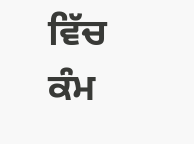ਵਿੱਚ ਕੰਮ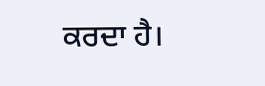ਕਰਦਾ ਹੈ।